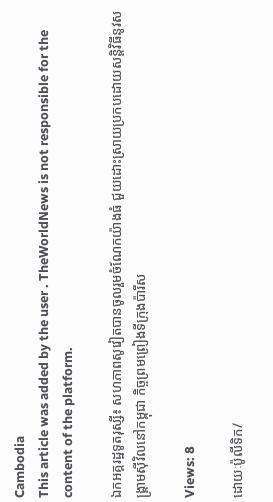Cambodia
This article was added by the user . TheWorldNews is not responsible for the content of the platform.

ឯកអគ្គរដ្ឋទូតរុស្សី៖ សហភាពសូវៀតបានចូលរួមចំណែកយ៉ាងធំ ជួយដោះស្រាយប្រកបដោយសន្តិវិធីនូវសង្រ្គាមស៊ីវិលនៅកម្ពុជា កិច្ចព្រមព្រៀងទីក្រុងប៉ារីស

Views: 8

ដោយៈប៉ូលីទិក/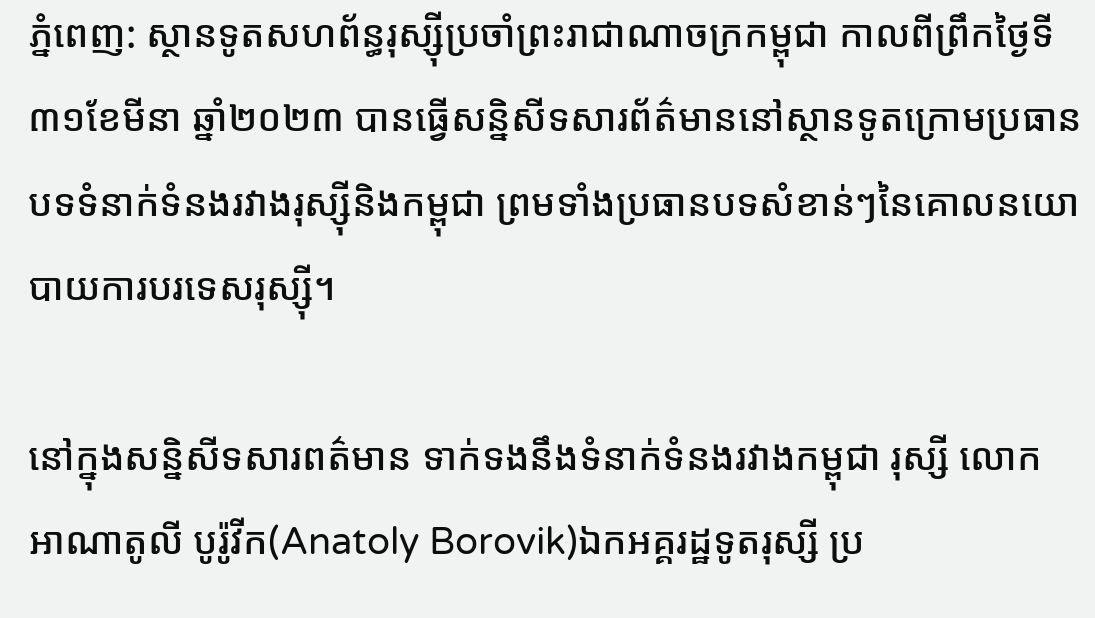ភ្នំពេញ: ស្ថានទូតសហព័ន្ធរុស្ស៊ីប្រចាំព្រះរាជាណាចក្រកម្ពុជា កាលពីព្រឹកថ្ងៃទី៣១ខែមីនា ឆ្នាំ២០២៣ បានធ្វើសន្និសីទសារព័ត៌មាននៅស្ថានទូតក្រោមប្រធានបទទំនាក់ទំនងរវាងរុស្ស៊ីនិងកម្ពុជា ព្រមទាំងប្រធានបទសំខាន់ៗនៃគោលនយោបាយការបរទេសរុស្ស៊ី។

នៅក្នុងសន្និសីទសារពត៌មាន ទាក់ទងនឹងទំនាក់ទំនងរវាងកម្ពុជា រុស្សី លោក អាណាតូលី បូរ៉ូវីក(Anatoly Borovik)ឯកអគ្គរដ្ឋទូតរុស្សី ប្រ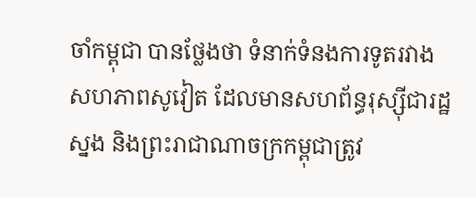ចាំកម្ពុជា បានថ្លែងថា ទំនាក់ទំនងការទូតរវាងសហភាពសូវៀត ដែលមានសហព័ន្ធរុស្ស៊ីជារដ្ឋស្នង និងព្រះរាជាណាចក្រកម្ពុជាត្រូវ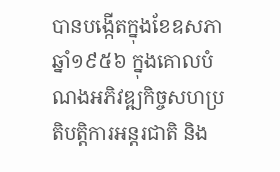បានបង្កើតក្នុងខែឧសភា ឆ្នាំ១៩៥៦ ក្នុងគោលបំណងអភិវឌ្ឍកិច្ចសហប្រតិបត្តិការអន្តរជាតិ និង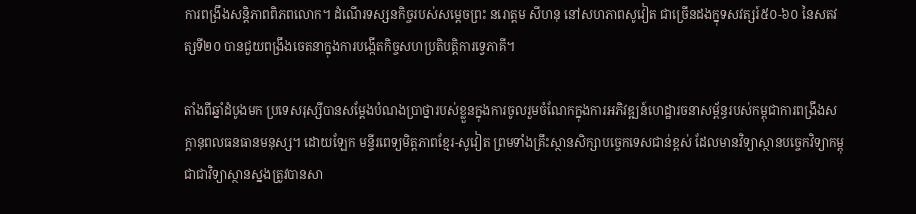ការពង្រឹងសន្តិភាពពិភពលោក។ ដំណើរទស្សនកិច្ចរបស់សម្ដេចព្រះ នរោត្តម សីហនុ នៅសហភាពសូវៀត ជាច្រើនដងក្នុទសវត្សរ៍៥០-៦០ នៃសតវត្សទី២០ បានជួយពង្រឹងចេតនាក្នុងការបង្កើតកិច្ចសហប្រតិបត្តិការទ្វេភាគី។

តាំងពីឆ្នាំដំបូងមក ប្រទេសរុស្សីបានសម្តែងបំណងប្រាថ្នារបស់ខ្លួនក្នុងការចូលរួមចំណែកក្នុងការអភិវឌ្ឍន៍ហេដ្ឋារចនាសម្ព័ន្ធរបស់កម្ពុជាការពង្រឹងសក្តានុពលធនធានមនុស្ស។ ដោយឡែក មន្ទីរពេទ្យមិត្តភាពខ្មែរ-សូវៀត ព្រមទាំងគ្រឹះស្ថានសិក្សាបច្ចេកទេសជាន់ខ្ពស់ ដែលមានវិទ្យាស្ថានបច្ចេកវិទ្យាកម្ពុជាជាវិទ្យាស្ថានស្នងត្រូវបានសា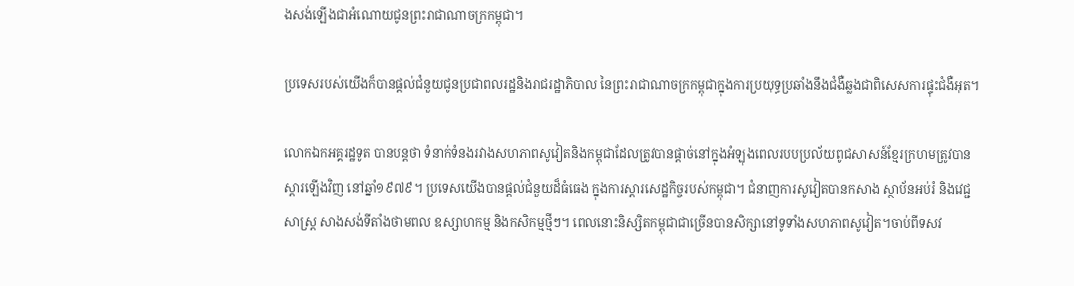ងសង់ឡើងជាអំណោយជូនព្រះរាជាណាចក្រកម្ពុជា។

ប្រទេសរបស់យើងក៏បានផ្តល់ជំនួយជូនប្រជាពលរដ្ឋនិងរាជរដ្ឋាភិបាល នៃព្រះរាជាណាចក្រកម្ពុជាក្នុងការប្រយុទ្ធប្រឆាំងនឹងជំងឺឆ្លងជាពិសេសការផ្ទុះជំងឺអុត។

លោកឯកអគ្គរដ្ឋទូត បានបន្តថា ទំនាក់ទំនងរវាងសហភាពសូវៀតនិងកម្ពុជាដែលត្រូវបានផ្តាច់នៅក្នុងអំឡុងពេលរបបប្រល័យពូជសាសន៍ខ្មែរក្រហមត្រូវបានស្តារឡើងវិញ នៅឆ្នាំ១៩៧៩។ ប្រទេសយើងបានផ្តល់ជំនួយដ៏ធំធេង ក្នុងការស្តារសេដ្ឋកិច្ចរបស់កម្ពុជា។ ជំនាញការសូវៀតបានកសាង ស្ថាប័នអប់រំ និងវេជ្ជសាស្រ្ត សាងសង់ទីតាំងថាមពល ឧស្សាហកម្ម និងកសិកម្មថ្មីៗ។ ពេលនោះនិស្សិតកម្ពុជាជាច្រើនបានសិក្សានៅទូទាំងសហភាពសូវៀត។ចាប់ពីទសវ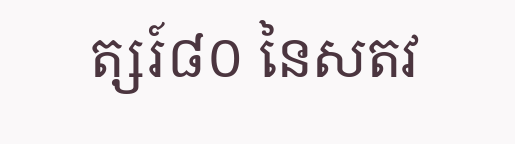ត្សរ៍៨០ នៃសតវ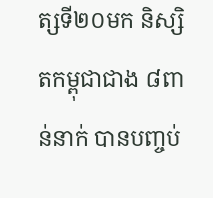ត្សទី២០មក និស្សិតកម្ពុជាជាង ៨ពាន់នាក់ បានបញ្ចប់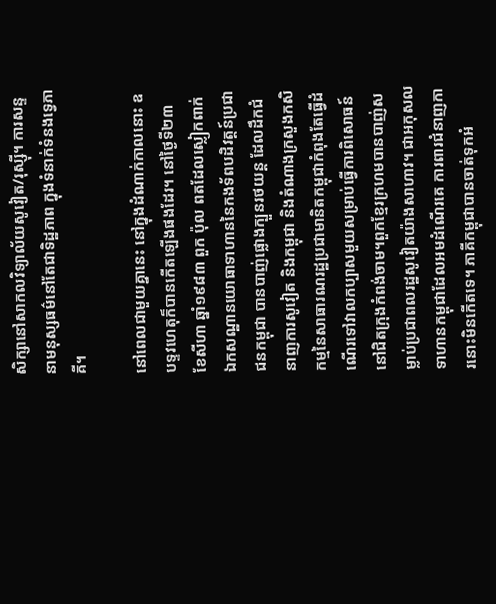សិក្សានៅសាកលវិទ្យាល័យសូវៀត/រុស្ស៊ី។ ការសន្ទនាមនុស្សធម៌នៅតែជាទិដ្ឋភាព ក្នុងទំនាក់ទំនងទ្វេភាគី។

នៅពេលជាមួយគ្នានេះ នៅក្នុងដំណាក់កាលនោះ ឧបទ្ទវហេតុក៏បានកើតឡើងផងដែរ។ នៅថ្ងៃទី២៣ ខែសីហា ឆ្នាំ១៩៨៣ ពួក ប៉ុល ពតដែលស្លៀកពាក់ឯកសណ្ឋានយោធាទាហាននៃកងទ័ពបដិវត្តន៍ប្រជាជនកម្ពុជា បានបាញ់ផ្លោងក្បួនរថយន្ត ដែលដឹកជំនាញការសូវៀត និងកម្ពុជា និងតំណាងក្រសួងកសិកម្មនៃសាធារណរដ្ឋប្រជាមានិតកម្ពុជាកំពុងតែធ្វើដំណើរទៅវាលកប្បាសមួយសម្រាប់ធ្វើការពិសោធន៍នៅជិតក្រុងកំពង់ចាម។ពួកខ្មែរក្រហមបានបាញ់សម្លាប់ប្រជាពលរដ្ឋសូវៀតយ៉ាងសាហាវ។ ជាអកុសលទាហានកម្ពុជាដែលអមដំណើរគេ ការពារជំនាញការនោះមិនកើតទេ។ ភាគីកម្ពុជាបានចាត់ទុកអំ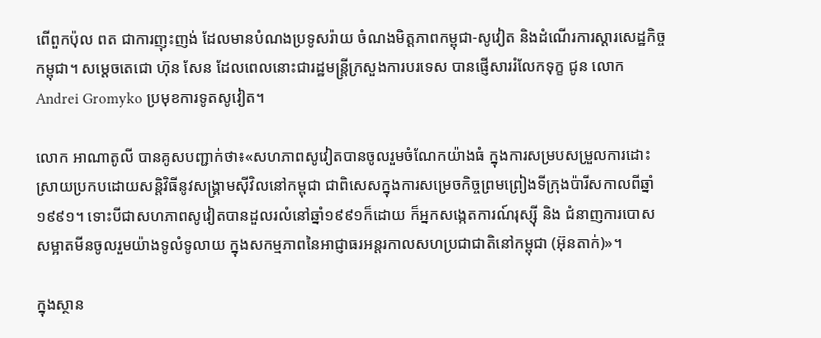ពើពួកប៉ុល ពត ជាការញុះញង់ ដែលមានបំណងប្រទូសរ៉ាយ ចំណងមិត្តភាពកម្ពុជា-សូវៀត និងដំណើរការស្តារសេដ្ឋកិច្ចកម្ពុជា។ សម្តេចតេជោ ហ៊ុន សែន ដែលពេលនោះជារដ្ឋមន្ត្រីក្រសួងការបរទេស បានផ្ញើសាររំលែកទុក្ខ ជូន លោក Andrei Gromyko ប្រមុខការទូតសូវៀត។

លោក អាណាតូលី បានគូសបញ្ជាក់ថា៖«សហភាពសូវៀតបានចូលរួមចំណែកយ៉ាងធំ ក្នុងការសម្របសម្រួលការដោះស្រាយប្រកបដោយសន្តិវិធីនូវសង្រ្គាមស៊ីវិលនៅកម្ពុជា ជាពិសេសក្នុងការសម្រេចកិច្ចព្រមព្រៀងទីក្រុងប៉ារីសកាលពីឆ្នាំ១៩៩១។ ទោះបីជាសហភាពសូវៀតបានដួលរលំនៅឆ្នាំ១៩៩១ក៏ដោយ ក៏អ្នកសង្កេតការណ៍រុស្ស៊ី និង ជំនាញការបោសសម្អាតមីនចូលរួមយ៉ាងទូលំទូលាយ ក្នុងសកម្មភាពនៃអាជ្ញាធរអន្តរកាលសហប្រជាជាតិនៅកម្ពុជា (អ៊ុនតាក់)»។

ក្នុងស្ថាន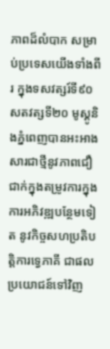ភាពដ៏លំបាក សម្រាប់ប្រទេសយើងទាំងពីរ ក្នុងទសវត្សរ៍ទី៩០ សតវត្សទី២០ មូស្គូនិងភ្នំពេញបានអះអាងសារជាថ្មីនូវភាពជឿជាក់ក្នុងតម្រូវការក្នុងការអភិវឌ្ឍបន្ថែមទៀត នូវកិច្ចសហប្រតិបត្តិការទ្វេភាគី ជាផលប្រយោជន៍ទៅវិញ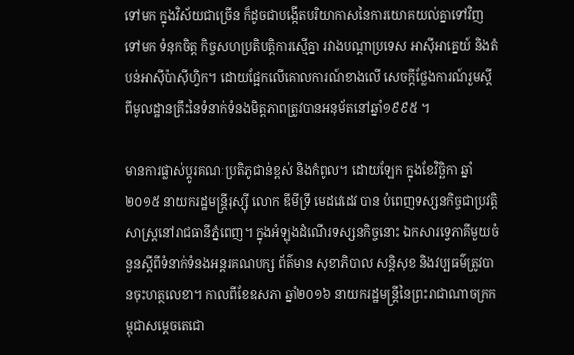ទៅមក ក្នុងវិស័យជាច្រើន ក៏ដូចជាបង្កើតបរិយាកាសនៃការយោគយល់គ្នាទៅវិញទៅមក ទំនុកចិត្ត កិច្ចសហប្រតិបត្តិការស្មើគ្នា រវាងបណ្តាប្រទេស អាស៊ីអាគ្នេយ៍ និងតំបន់អាស៊ីប៉ាស៊ីហ្វិក។ ដោយផ្អែកលើគោលការណ៍ខាងលើ សេចក្តីថ្លែងការណ៍រួមស្តីពីមូលដ្ឋានគ្រឹះនៃទំនាក់ទំនងមិត្តភាពត្រូវបានអនុម័តនៅឆ្នាំ១៩៩៥ ។

មានការផ្លាស់ប្តូរគណៈប្រតិភូជាន់ខ្ពស់ និងកំពូល។ ដោយឡែក ក្នុងខែវិច្ឆិកា ឆ្នាំ២០១៥ នាយករដ្ឋមន្ត្រីរុស្ស៊ី លោក ឌីមីទ្រី មេដវេដេវ បាន បំពេញទស្សនកិច្ចជាប្រវត្តិសាស្ត្រនៅរាជធានីភ្នំពេញ។ ក្នុងអំឡុងដំណើរទស្សនកិច្ចនោះ ឯកសារទ្វេភាគីមួយចំនួនស្តីពីទំនាក់ទំនងអន្តរគណបក្ស ព័ត៌មាន សុខាភិបាល សន្តិសុខ និងវប្បធម៌ត្រូវបានចុះហត្ថលេខា។ កាលពីខែឧសភា ឆ្នាំ២០១៦ នាយករដ្ឋមន្ត្រីនៃព្រះរាជាណាចក្រកម្ពុជាសម្តេចតេជោ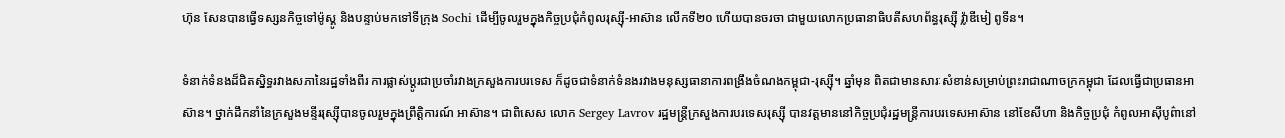ហ៊ុន សែនបានធ្វើទស្សនកិច្ចទៅម៉ូស្គូ និងបន្ទាប់មកទៅទីក្រុង Sochi ដើម្បីចូលរួមក្នុងកិច្ចប្រជុំកំពូលរុស្ស៊ី-អាស៊ាន លើកទី២០ ហើយបានចរចា ជាមួយលោកប្រធានាធិបតីសហព័ន្ធរុស្ស៊ី វ្ល៉ាឌីមៀ ពូទីន។

ទំនាក់ទំនងដ៏ជិតស្និទ្ធរវាងសភានៃរដ្ឋទាំងពីរ ការផ្លាស់ប្តូរជាប្រចាំរវាងក្រសួងការបរទេស ក៏ដូចជាទំនាក់ទំនងរវាងមនុស្សធានាការពង្រឹងចំណងកម្ពុជា-រុស្ស៊ី។ ឆ្នាំមុន ពិតជាមានសារៈសំខាន់សម្រាប់ព្រះរាជាណាចក្រកម្ពុជា ដែលធ្វើជាប្រធានអាស៊ាន។ ថ្នាក់ដឹកនាំនៃក្រសួងមន្ទីររុស្ស៊ីបានចូលរួមក្នុងព្រឹត្តិការណ៍ អាស៊ាន។ ជាពិសេស លោក Sergey Lavrov រដ្ឋមន្ត្រីក្រសួងការបរទេសរុស្ស៊ី បានវត្តមាននៅកិច្ចប្រជុំរដ្ឋមន្ត្រីការបរទេសអាស៊ាន នៅខែសីហា និងកិច្ចប្រជុំ កំពូលអាស៊ីបូព៌ានៅ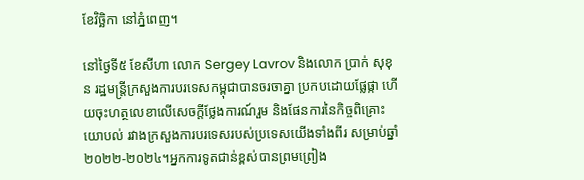ខែវិច្ឆិកា នៅភ្នំពេញ។

នៅថ្ងៃទី៥ ខែសីហា លោក Sergey Lavrov និងលោក ប្រាក់ សុខុន រដ្ឋមន្ត្រីក្រសួងការបរទេសកម្ពុជាបានចរចាគ្នា ប្រកបដោយផ្លែផ្កា ហើយចុះហត្ថលេខាលើសេចក្តីថ្លែងការណ៍រួម និងផែនការនៃកិច្ចពិគ្រោះយោបល់ រវាងក្រសួងការបរទេសរបស់ប្រទេសយើងទាំងពីរ សម្រាប់ឆ្នាំ២០២២-២០២៤។អ្នកការទូតជាន់ខ្ពស់បានព្រមព្រៀង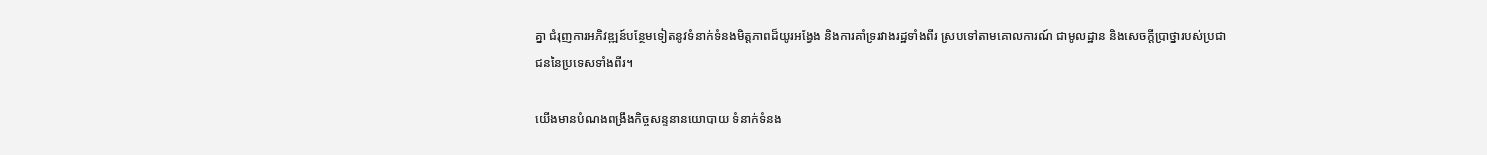គ្នា ជំរុញការអភិវឌ្ឍន៍បន្ថែមទៀតនូវទំនាក់ទំនងមិត្តភាពដ៏យូរអង្វែង និងការគាំទ្ររវាងរដ្ឋទាំងពីរ ស្របទៅតាមគោលការណ៍ ជាមូលដ្ឋាន និងសេចក្តីប្រាថ្នារបស់ប្រជាជននៃប្រទេសទាំងពីរ។

យើងមានបំណងពង្រឹងកិច្ចសន្ទនានយោបាយ ទំនាក់ទំនង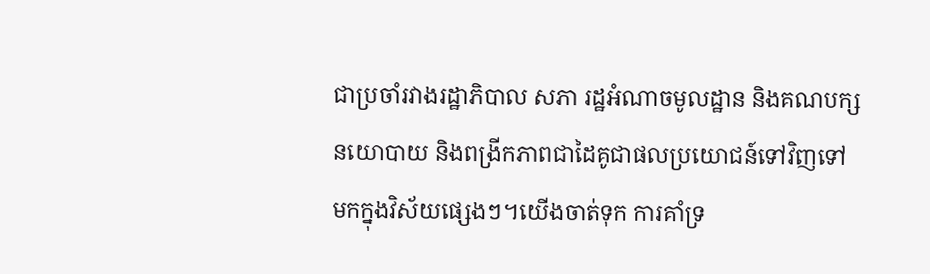ជាប្រចាំរវាងរដ្ឋាភិបាល សភា រដ្ឋអំណាចមូលដ្ឋាន និងគណបក្សនយោបាយ និងពង្រីកភាពជាដៃគូជាផលប្រយោជន៍ទៅវិញទៅមកក្នុងវិស័យផ្សេងៗ។យើងចាត់ទុក ការគាំទ្រ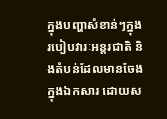ក្នុងបញ្ហាសំខាន់ៗក្នុងរបៀបវារៈអន្តរជាតិ និងតំបន់ដែលមានចែងក្នុងឯកសារ ដោយស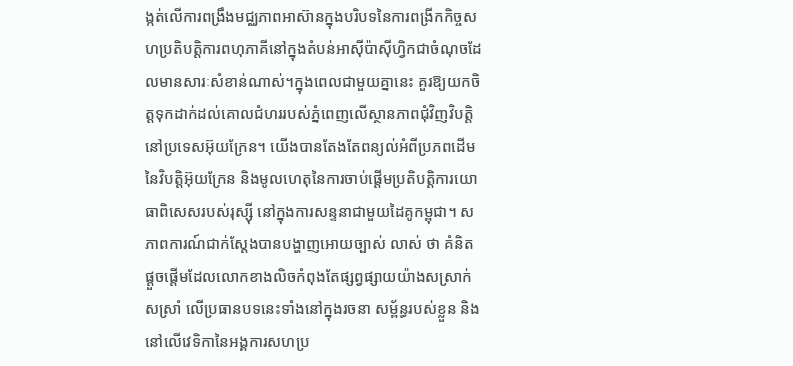ង្កត់លើការពង្រឹងមជ្ឈភាពអាស៊ានក្នុងបរិបទនៃការពង្រីកកិច្ចសហប្រតិបត្តិការពហុភាគីនៅក្នុងតំបន់អាស៊ីប៉ាស៊ីហ្វិកជាចំណុចដែលមានសារៈសំខាន់ណាស់។ក្នុងពេលជាមួយគ្នានេះ គួរឱ្យយកចិត្តទុកដាក់ដល់គោលជំហររបស់ភ្នំពេញលើស្ថានភាពជុំវិញវិបត្តិនៅប្រទេសអ៊ុយក្រែន។ យើងបានតែងតែពន្យល់អំពីប្រភពដើមនៃវិបត្តិអ៊ុយក្រែន និងមូលហេតុនៃការចាប់ផ្តើមប្រតិបត្តិការយោធាពិសេសរបស់រុស្ស៊ី នៅក្នុងការសន្ទនាជាមួយដៃគូកម្ពុជា។ សភាពការណ៍ជាក់ស្តែងបានបង្ហាញអោយច្បាស់ លាស់ ថា គំនិតផ្តួចផ្តើមដែលលោកខាងលិចកំពុងតែផ្សព្វផ្សាយយ៉ាងសស្រាក់សស្រាំ លើប្រធានបទនេះទាំងនៅក្នុងរចនា សម្ព័ន្ធរបស់ខ្លួន និងនៅលើវេទិកានៃអង្គការសហប្រ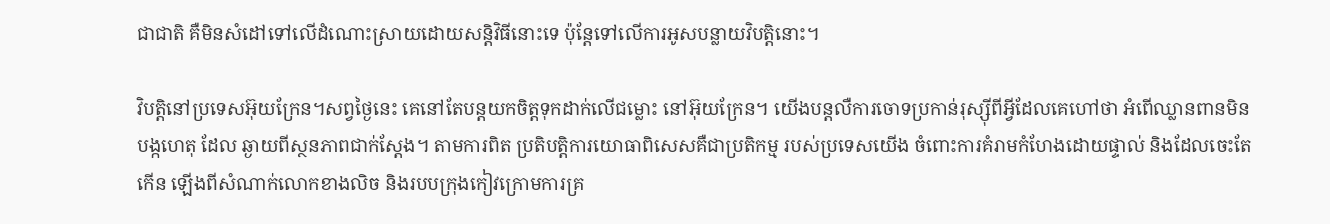ជាជាតិ គឺមិនសំដៅទៅលើដំណោះស្រាយដោយសន្តិវិធីនោះទេ ប៉ុន្តែទៅលើការអូសបន្លាយវិបត្តិនោះ។

វិបត្តិនៅប្រទេសអ៊ុយក្រែន។សព្វថ្ងៃនេះ គេនៅតែបន្តយកចិត្តទុកដាក់លើជម្លោះ នៅអ៊ុយក្រែន។ យើងបន្តលឺការចោទប្រកាន់រុស្ស៊ីពីអ្វីដែលគេហៅថា អំពើឈ្លានពានមិនបង្កហេតុ ដែល ឆ្ងាយពីស្ថនភាពជាក់ស្តែង។ តាមការពិត ប្រតិបត្តិការយោធាពិសេសគឺជាប្រតិកម្ម របស់ប្រទេសយើង ចំពោះការគំរាមកំហែងដោយផ្ទាល់ និងដែលចេះតែកើន ឡើងពីសំណាក់លោកខាងលិច និងរបបក្រុងកៀវក្រោមការគ្រ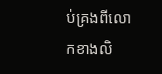ប់គ្រងពីលោកខាងលិ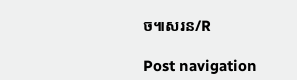ច៕សរន/R

Post navigation